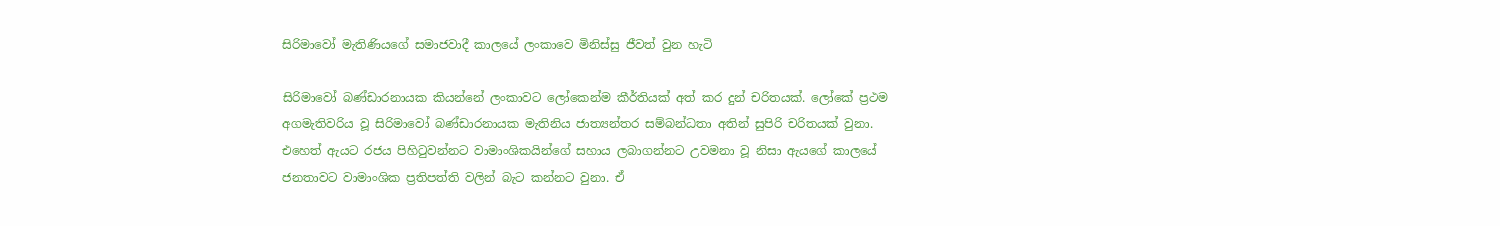සිරිමාවෝ මැතිණියගේ සමාජවාදී කාලයේ ලංකාවෙ මිනිස්සු ජීවත් වුන හැටි

සිරිමාවෝ බණ්ඩාරනායක කියන්නේ ලංකාවට ලෝකෙන්ම කීර්තියක් අත් කර දුන් චරිතයක්. ලෝකේ ප්‍රථම අගමැතිවරිය වූ සිරිමාවෝ බණ්ඩාරනායක මැතිනිය ජාත්‍යන්තර සම්බන්ධතා අතින් සුපිරි චරිතයක් වුනා. එහෙත් ඇයට රජය පිහිටුවන්නට වාමාංශිකයින්ගේ සහාය ලබාගන්නට උවමනා වූ නිසා ඇයගේ කාලයේ ජනතාවට වාමාංශික ප්‍රතිපත්ති වලින් බැට කන්නට වුනා. ඒ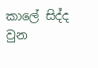කාලේ සිද්ද වුන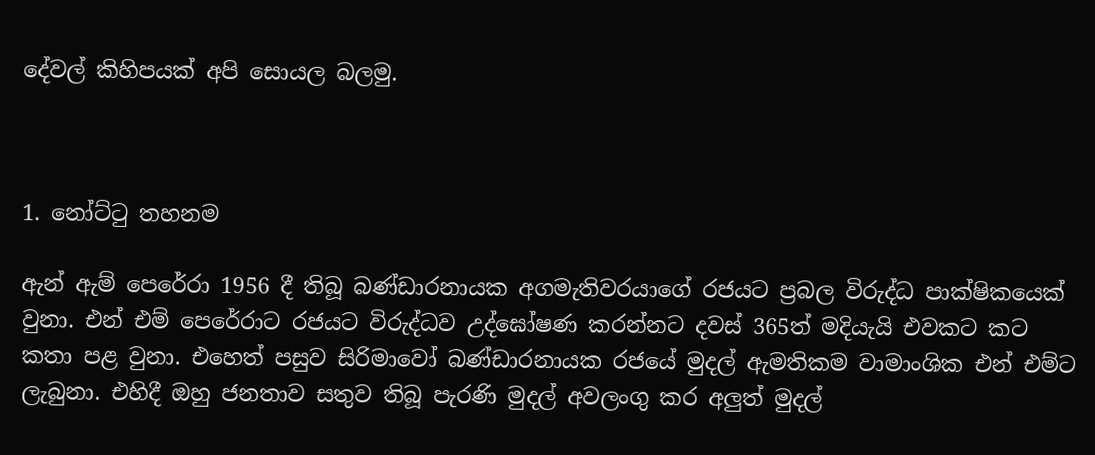දේවල් කිහිපයක් අපි සොයල බලමු.



1. නෝට්ටු තහනම

ඇන් ඇම් පෙරේරා 1956 දී තිබූ බණ්ඩාරනායක අගමැතිවරයාගේ රජයට ප්‍රබල විරුද්ධ පාක්ෂිකයෙක් වුනා. එන් එම් පෙරේරාට රජයට විරුද්ධව උද්ඝෝෂණ කරන්නට දවස් 365ත් මදියැයි එවකට කට කතා පළ වුනා. එහෙත් පසුව සිරිමාවෝ බණ්ඩාරනායක රජයේ මුදල් ඇමතිකම වාමාංශික එන් එම්ට ලැබුනා. එහිදී ඔහු ජනතාව සතුව තිබූ පැරණි මුදල් අවලංගු කර අලුත් මුදල්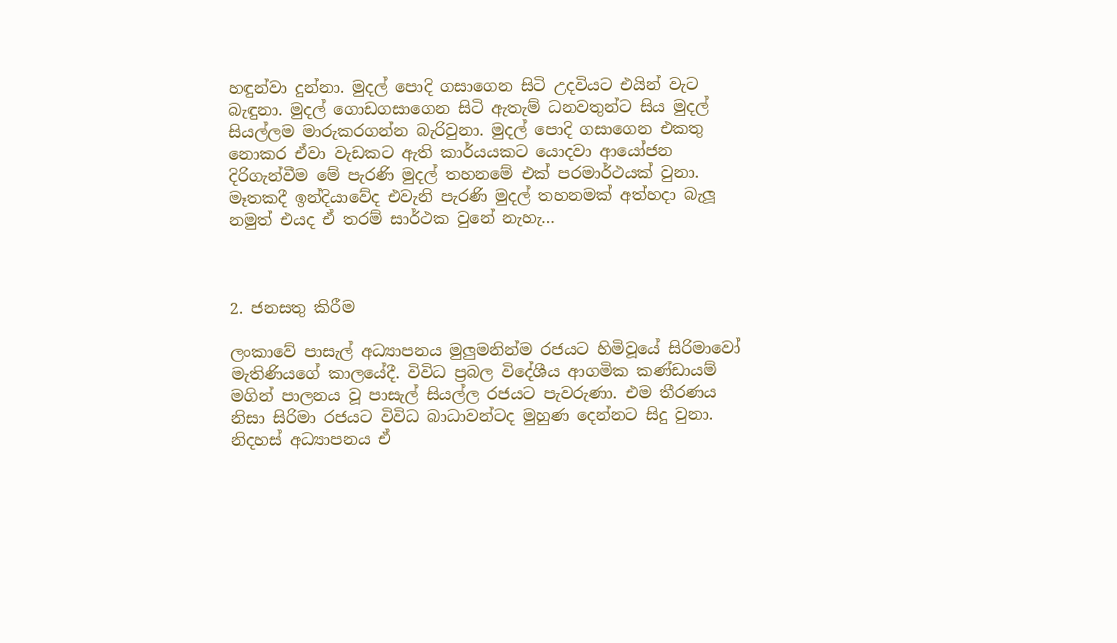හඳුන්වා දුන්නා. මුදල් පොදි ගසාගෙන සිටි උදවියට එයින් වැට බැඳුනා. මුදල් ගොඩගසාගෙන සිටි ඇතැම් ධනවතුන්ට සිය මුදල් සියල්ලම මාරුකරගන්න බැරිවුනා. මුදල් පොදි ගසාගෙන එකතු නොකර ඒවා වැඩකට ඇති කාර්යයකට යොදවා ආයෝජන දිරිගැන්වීම මේ පැරණි මුදල් තහනමේ එක් පරමාර්ථයක් වුනා. මෑතකදී ඉන්දියාවේද එවැනි පැරණි මුදල් තහනමක් අත්හදා බැලූ නමුත් එයද ඒ තරම් සාර්ථක වුනේ නැහැ…



2. ජනසතු කිරීම

ලංකාවේ පාසැල් අධ්‍යාපනය මුලුමනින්ම රජයට හිමිවූයේ සිරිමාවෝ මැතිණියගේ කාලයේදී. විවිධ ප්‍රබල විදේශීය ආගමික කණ්ඩායම් මගින් පාලනය වූ පාසැල් සියල්ල රජයට පැවරුණා. එම තීරණය නිසා සිරිමා රජයට විවිධ බාධාවන්ටද මුහුණ දෙන්නට සිදු වුනා. නිදහස් අධ්‍යාපනය ඒ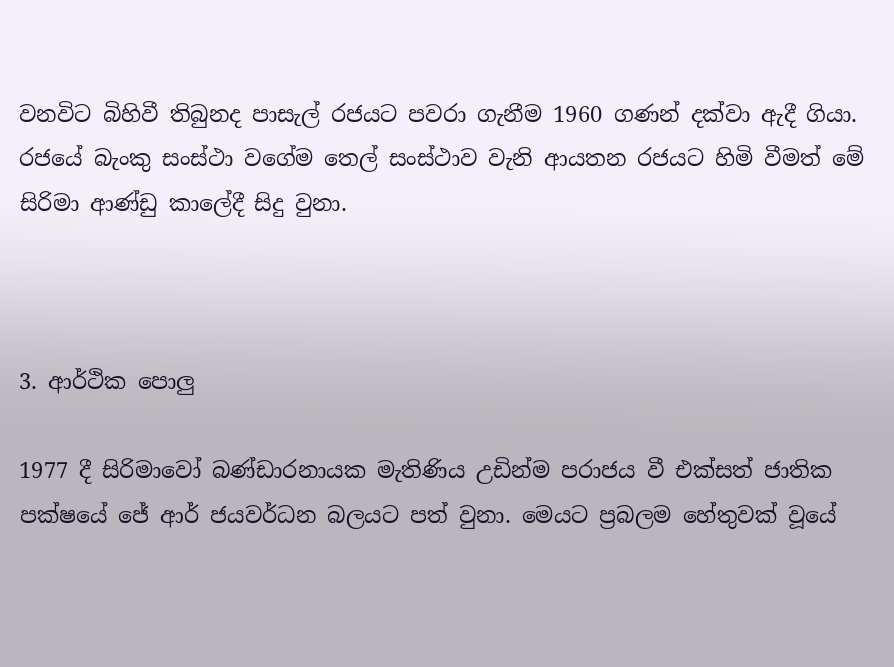වනවිට බිහිවී තිබුනද පාසැල් රජයට පවරා ගැනීම 1960 ගණන් දක්වා ඇදී ගියා. රජයේ බැංකු සංස්ථා වගේම තෙල් සංස්ථාව වැනි ආයතන රජයට හිමි වීමත් මේ සිරිමා ආණ්ඩු කාලේදී සිදු වුනා.



3. ආර්ථික පොලු

1977 දී සිරිමාවෝ බණ්ඩාරනායක මැතිණිය උඩින්ම පරාජය වී එක්සත් ජාතික පක්ෂයේ ජේ ආර් ජයවර්ධන බලයට පත් වුනා. මෙයට ප්‍රබලම හේතුවක් වූයේ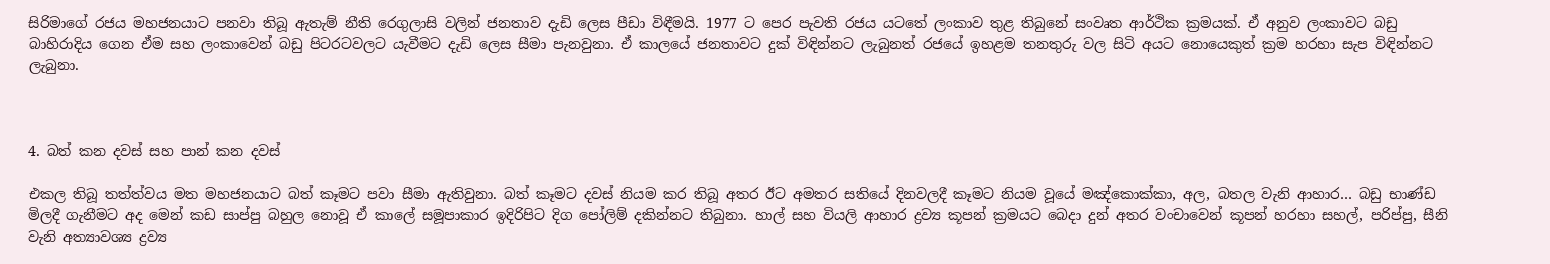සිරිමාගේ රජය මහජනයාට පනවා තිබූ ඇතැම් නීති රෙගුලාසි වලින් ජනතාව දැඩි ලෙස පීඩා විඳීමයි. 1977 ට පෙර පැවති රජය යටතේ ලංකාව තුළ තිබුනේ සංවෘත ආර්ථික ක්‍රමයක්. ඒ අනුව ලංකාවට බඩු බාහිරාදිය ගෙන ඒම සහ ලංකාවෙන් බඩු පිටරටවලට යැවීමට දැඩි ලෙස සීමා පැනවුනා. ඒ කාලයේ ජනතාවට දුක් විඳින්නට ලැබුනත් රජයේ ඉහළම තනතුරු වල සිටි අයට නොයෙකුත් ක්‍රම හරහා සැප විඳින්නට ලැබුනා.



4. බත් කන දවස් සහ පාන් කන දවස්

එකල තිබූ තත්ත්වය මත මහජනයාට බත් කෑමට පවා සීමා ඇතිවුනා. බත් කෑමට දවස් නියම කර තිබූ අතර ඊට අමතර සතියේ දිනවලදී කෑමට නියම වූයේ මඤ්කොක්කා, අල, බතල වැනි ආහාර… බඩු භාණ්ඩ මිලදී ගැනීමට අද මෙන් කඩ සාප්පු බහුල නොවූ ඒ කාලේ සමූපාකාර ඉදිරිපිට දිග පෝලිම් දකින්නට තිබුනා. හාල් සහ වියලි ආහාර ද්‍රව්‍ය කූපන් ක්‍රමයට බෙදා දුන් අතර වංචාවෙන් කූපන් හරහා සහල්, පරිප්පු, සීනි වැනි අත්‍යාවශ්‍ය ද්‍රව්‍ය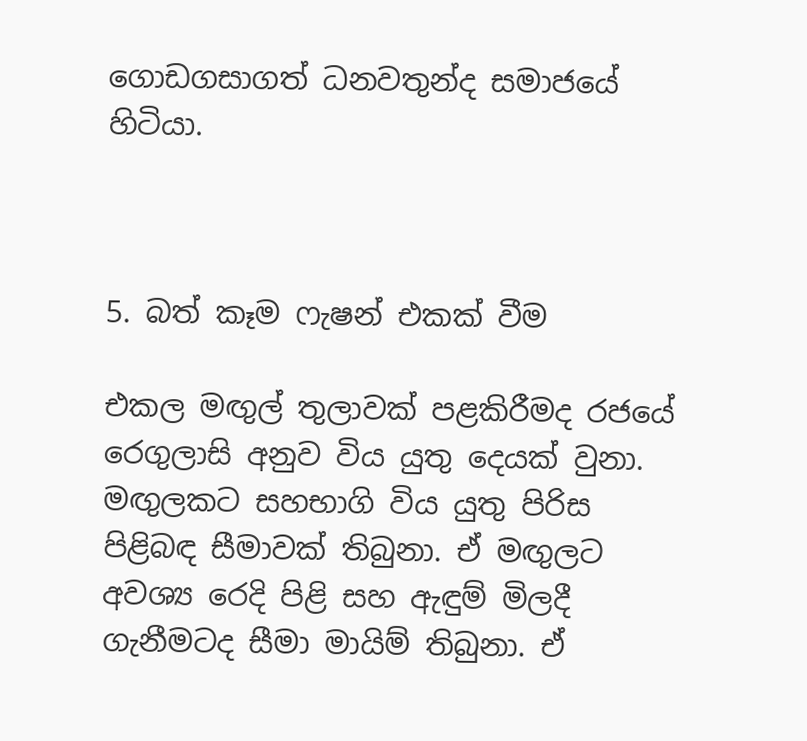ගොඩගසාගත් ධනවතුන්ද සමාජයේ හිටියා.



5. බත් කෑම ෆැෂන් එකක් වීම

එකල මඟුල් තුලාවක් පළකිරීමද රජයේ රෙගුලාසි අනුව විය යුතු දෙයක් වුනා. මඟුලකට සහභාගි විය යුතු පිරිස පිළිබඳ සීමාවක් තිබුනා. ඒ මඟුලට අවශ්‍ය රෙදි පිළි සහ ඇඳුම් මිලදී ගැනීමටද සීමා මායිම් තිබුනා. ඒ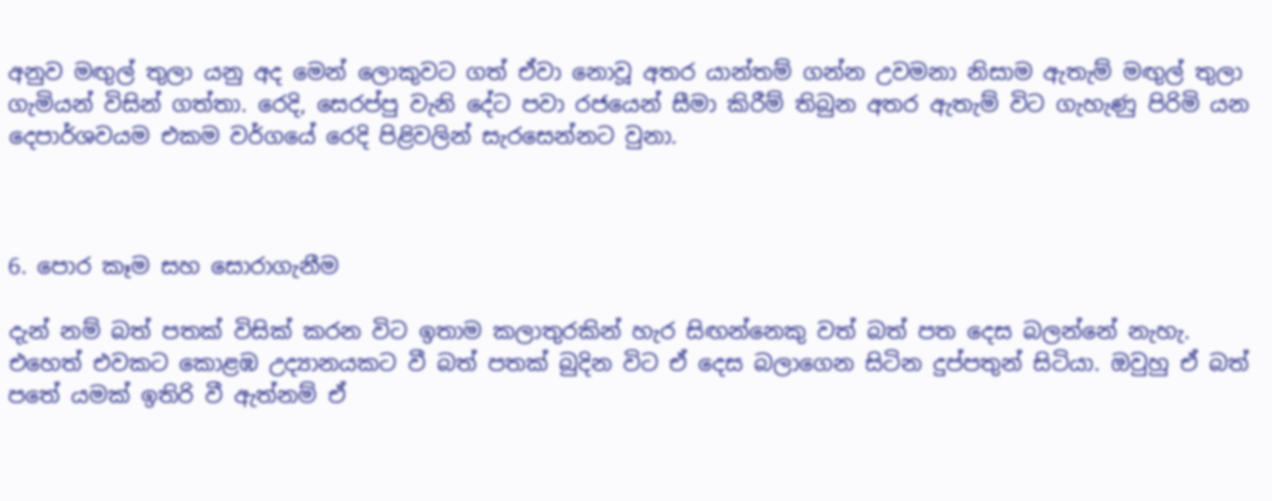අනුව මඟුල් තුලා යනු අද මෙන් ලොකුවට ගත් ඒවා නොවූ අතර යාන්තම් ගන්න උවමනා නිසාම ඇතැම් මඟුල් තුලා ගැමියන් විසින් ගත්තා. රෙදි, සෙරප්පු වැනි දේට පවා රජයෙන් සීමා කිරීම් තිබුන අතර ඇතැම් විට ගැහැණු පිරිමි යන දෙපාර්ශවයම එකම වර්ගයේ රෙදි පිළිවලින් සැරසෙන්නට වුනා.



6. පොර කෑම සහ සොරාගැනීම

දැන් නම් බත් පතක් විසික් කරන විට ඉතාම කලාතුරකින් හැර සිඟන්නෙකු වත් බත් පත දෙස බලන්නේ නැහැ. එහෙත් එවකට කොළඹ උද්‍යානයකට වී බත් පතක් බුදින විට ඒ දෙස බලාගෙන සිටින දුප්පතුන් සිටියා. ඔවුහු ඒ බත් පතේ යමක් ඉතිරි වී ඇත්නම් ඒ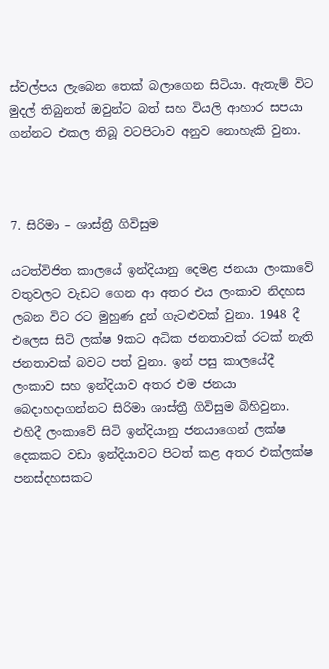ස්වල්පය ලැබෙන තෙක් බලාගෙන සිටියා. ඇතැම් විට මුදල් තිබුනත් ඔවුන්ට බත් සහ වියලි ආහාර සපයා ගන්නට එකල තිබූ වටපිටාව අනුව නොහැකි වුනා.



7. සිරිමා – ශාස්ත්‍රී ගිවිසුම

යටත්විජිත කාලයේ ඉන්දියානු දෙමළ ජනයා ලංකාවේ වතුවලට වැඩට ගෙන ආ අතර එය ලංකාව නිදහස ලබන විට රට මුහුණ දුන් ගැටළුවක් වුනා. 1948 දී එලෙස සිටි ලක්ෂ 9කට අධික ජනතාවක් රටක් නැති ජනතාවක් බවට පත් වුනා. ඉන් පසු කාලයේදී ලංකාව සහ ඉන්දියාව අතර එම ජනයා බෙදාහදාගන්නට සිරිමා ශාස්ත්‍රී ගිවිසුම බිහිවුනා. එහිදී ලංකාවේ සිටි ඉන්දියානු ජනයාගෙන් ලක්ෂ දෙකකට වඩා ඉන්දියාවට පිටත් කළ අතර එක්ලක්ෂ පනස්දහසකට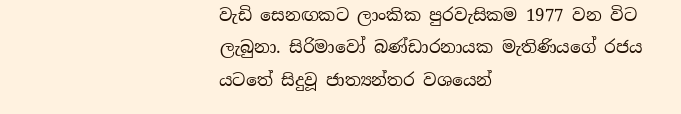වැඩි සෙනඟකට ලාංකික පුරවැසිකම 1977 වන විට ලැබුනා. සිරිමාවෝ බණ්ඩාරනායක මැතිණියගේ රජය යටතේ සිදුවූ ජාත්‍යන්තර වශයෙන්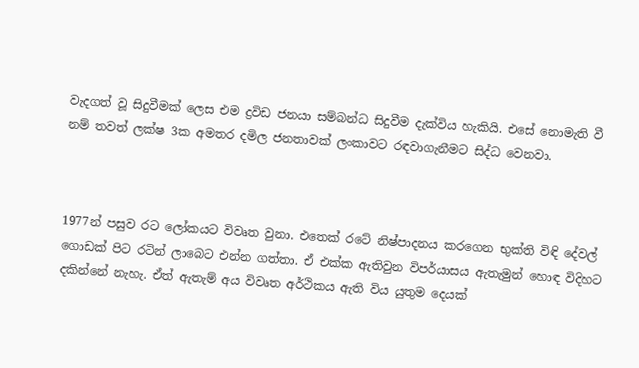වැදගත් වූ සිදුවීමක් ලෙස එම ද්‍රවිඩ ජනයා සම්බන්ධ සිදුවීම දැක්විය හැකියි. එසේ නොමැති වී නම් තවත් ලක්ෂ 3ක අමතර දමිල ජනතාවක් ලංකාවට රඳවාගැනීමට සිද්ධ වෙනවා.



1977න් පසුව රට ලෝකයට විවෘත වුනා. එතෙක් රටේ නිෂ්පාදනය කරගෙන භුක්ති විඳි දේවල් ගොඩක් පිට රටින් ලාබෙට එන්න ගත්තා. ඒ එක්ක ඇතිවුන විපර්යාසය ඇතැමුන් හොඳ විදිහට දකින්නේ නැහැ. ඒත් ඇතැම් අය විවෘත අර්ථිකය ඇති විය යුතුම දෙයක්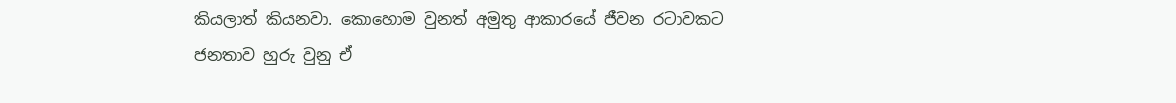කියලාත් කියනවා. කොහොම වුනත් අමුතු ආකාරයේ ජීවන රටාවකට ජනතාව හුරු වුනු ඒ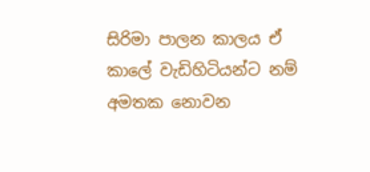සිරිමා පාලන කාලය ඒ කාලේ වැඩිහිටියන්ට නම් අමතක නොවන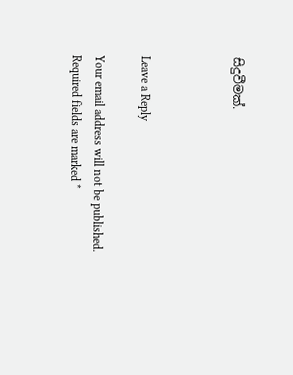සිදුවීමක්.



Leave a Reply

Your email address will not be published. Required fields are marked *